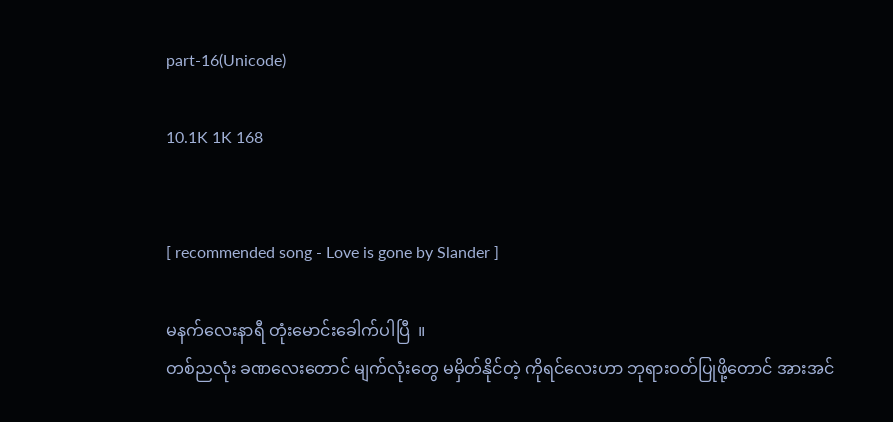part-16(Unicode)

10.1K 1K 168


[ recommended song - Love is gone by Slander ]

မနက်လေးနာရီ တုံးမောင်းခေါက်ပါပြီ  ။
တစ်ညလုံး ခဏလေးတောင် မျက်လုံးတွေ မမှိတ်နိုင်တဲ့ ကိုရင်လေးဟာ ဘုရားဝတ်ပြုဖို့တောင် အားအင်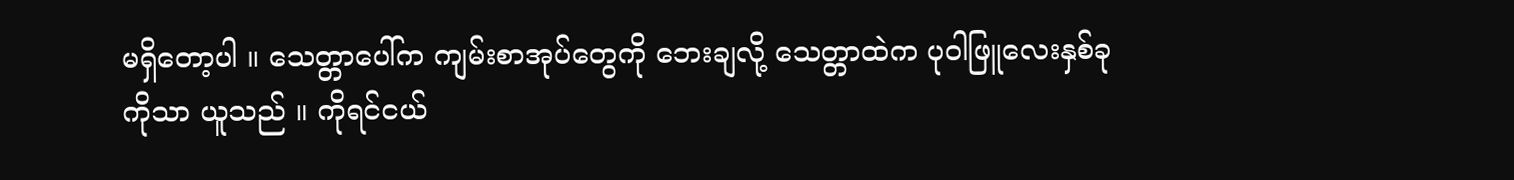မရှိတော့ပါ ။ သေတ္တာပေါ်က ကျမ်းစာအုပ်တွေကို ဘေးချလို့ သေတ္တာထဲက ပုဝါဖြူလေးနှစ်ခုကိုသာ ယူသည် ။ ကိုရင်ငယ်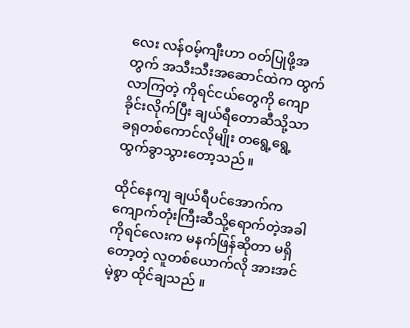လေး လန်ဝမ့်ကျီးဟာ ဝတ်ပြုဖို့အတွက် အသီးသီးအဆောင်ထဲက ထွက်လာကြတဲ့ ကိုရင်ငယ်တွေကို ကျောခိုင်းလိုက်ပြီး ချယ်ရီတောဆီသို့သာ  ခရုတစ်ကောင်လိုမျိုး တရွေ့ရွေ့ထွက်ခွာသွားတော့သည် ။

ထိုင်နေကျ ချယ်ရီပင်အောက်က ကျောက်တုံးကြီးဆီသို့ရောက်တဲ့အခါ ကိုရင်လေးက မနက်ဖြန်ဆိုတာ မရှိတော့တဲ့ လူတစ်ယောက်လို အားအင်မဲ့စွာ ထိုင်ချသည် ။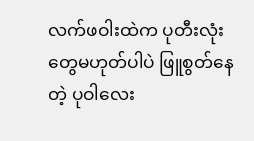လက်ဖဝါးထဲက ပုတီးလုံးတွေမဟုတ်ပါပဲ ဖြူစွတ်နေတဲ့ ပုဝါလေး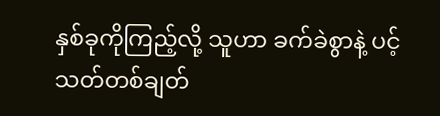နှစ်ခုကိုကြည့်လို့ သူဟာ ခက်ခဲစွာနဲ့ ပင့်သတ်တစ်ချတ်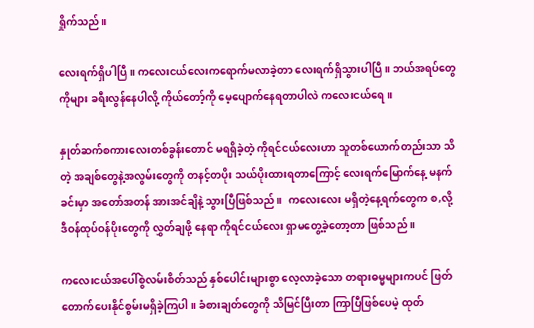ရှိုက်သည် ။

လေးရက်ရှိပါပြီ ။ ကလေးငယ်လေးကရောက်မလာခဲ့တာ လေးရက်ရှိသွားပါပြီ ။ ဘယ်အရပ်တွေကိုများ ခရီးလွန်နေပါလို့ ကိုယ်တော့်ကို မေ့ပျောက်နေရတာပါလဲ ကလေးငယ်ရေ ။

နှုတ်ဆက်စကားလေးတစ်ခွန်းတောင် မရရှိခဲ့တဲ့ ကိုရင်ငယ်လေးဟာ သူတစ်ယောက်တည်းသာ သိတဲ့ အချစ်တွေနဲ့အလွမ်းတွေကို တနင့်တပိုး သယ်ပိုးထားရတာကြောင့် လေးရက်မြောက်နေ့ မနက်ခင်းမှာ အတော်အတန် အားအင်ချိနဲ့ သွားပြီဖြစ်သည် ။  ကလေးလေး မရှိတဲ့နေ့ရက်တွေက စ,လို့ ဒီဝန်ထုပ်ဝန်ပိုးတွေကို လွှတ်ချဖို့ နေရာ ကိုရင်ငယ်လေး ရှာမတွေ့ခဲ့တော့တာ ဖြစ်သည် ။

ကလေးငယ်အပေါ်စွဲလမ်းစိတ်သည် နှစ်ပေါင်းများစွာ လေ့လာခဲ့သော တရားဓမ္မများကပင် ဖြတ်တောက်ပေးနိုင်စွမ်းမရှိခဲ့ကြပါ ။ ခံစားချတ်တွေကို သိမြင်ပြီးတာ ကြာပြီဖြစ်ပေမဲ့ ထုတ်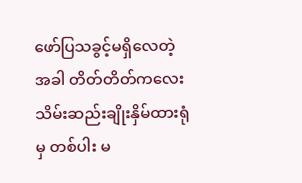ဖော်ပြသခွင့်မရှိလေတဲ့အခါ တိတ်တိတ်ကလေး သိမ်းဆည်းချိုးနှိမ်ထားရုံမှ တစ်ပါး မ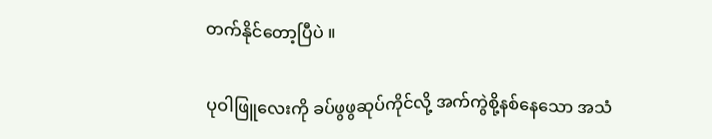တက်နိုင်တော့ပြီပဲ ။

ပုဝါဖြူလေးကို ခပ်ဖွဖွဆုပ်ကိုင်လို့ အက်ကွဲစို့နစ်နေသော အသံ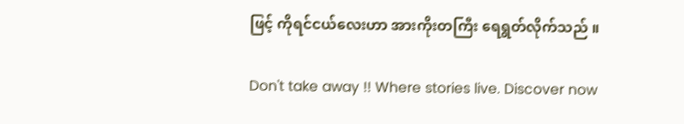ဖြင့် ကိုရင်ငယ်လေးဟာ အားကိုးတကြီး ရေရွတ်လိုက်သည် ။

Don't take away !! Where stories live. Discover now